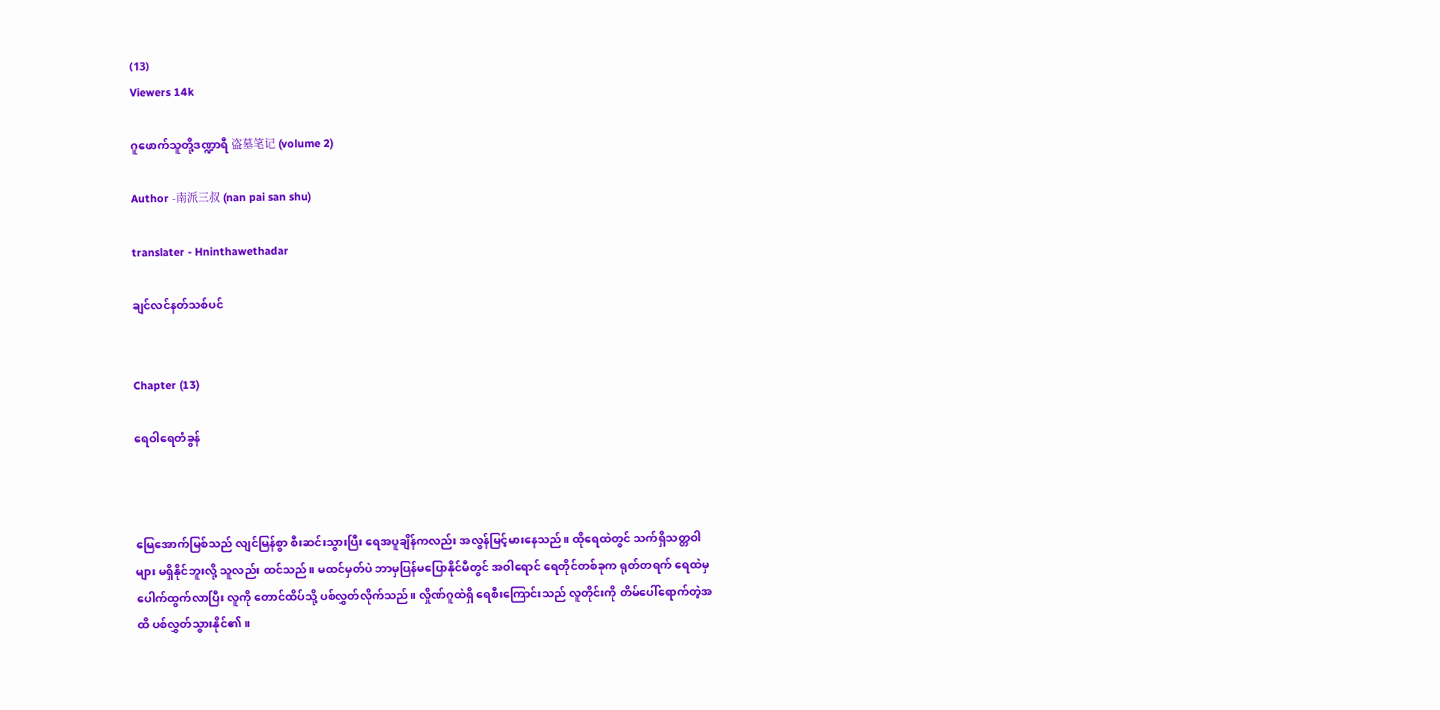(13)
Viewers 14k

ဂူဖောက်သူတို့ဒဏ္ဍာရီ 盗墓笔记 (volume 2)

Author -南派三叔 (nan pai san shu)

translater - Hninthawethadar

ချင်လင်နတ်သစ်ပင်


Chapter (13)

ရေဝါရေတံခွန်



မြေအောက်မြစ်သည် လျင်မြန်စွာ စီးဆင်းသွားပြီး ရေအပူချိန်ကလည်း အလွန်မြင့်မားနေသည်။ ထိုရေထဲတွင် သက်ရှိသတ္တဝါများ မရှိနိုင်ဘူးလို့ သူလည်း ထင်သည်။ မထင်မှတ်ပဲ ဘာမှပြန်မပြောနိုင်မီတွင် အဝါရောင် ရေတိုင်တစ်ခုက ရုတ်တရက် ရေထဲမှ ပေါက်ထွက်လာပြီး လူကို တောင်ထိပ်သို့ ပစ်လွှတ်လိုက်သည်။ လှိုဏ်ဂူထဲရှိ ရေစီးကြောင်းသည် လူတိုင်းကို တိမ်ပေါ်ရောက်တဲ့အထိ ပစ်လွှတ်သွားနိုင်၏။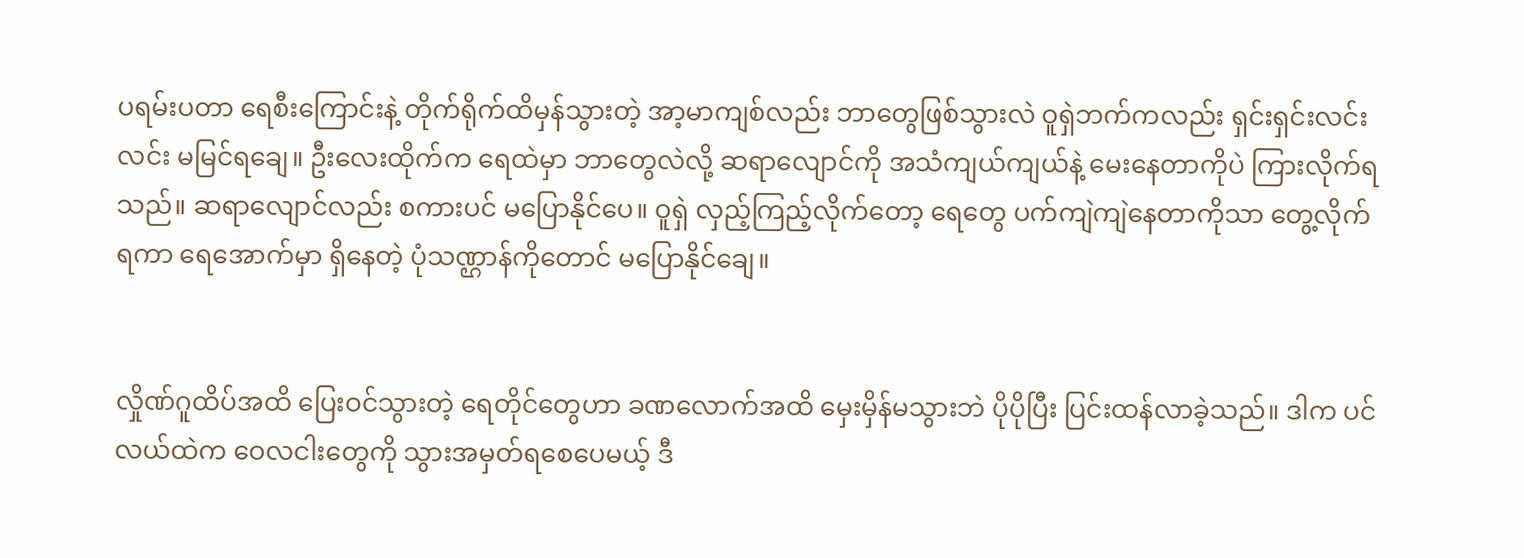ပရမ်းပတာ ရေစီးကြောင်းနဲ့ တိုက်ရိုက်ထိမှန်သွားတဲ့ အာ့မာကျစ်လည်း ဘာတွေဖြစ်သွားလဲ ဝူရှဲဘက်ကလည်း ရှင်းရှင်းလင်းလင်း မမြင်ရချေ။ ဦးလေးထိုက်က ရေထဲမှာ ဘာတွေလဲလို့ ဆရာလျောင်ကို အသံကျယ်ကျယ်နဲ့ မေးနေတာကိုပဲ ကြားလိုက်ရသည်။ ဆရာလျောင်လည်း စကားပင် မပြောနိုင်ပေ။ ဝူရှဲ လှည့်ကြည့်လိုက်တော့ ရေတွေ ပက်ကျဲကျဲနေတာကိုသာ တွေ့လိုက်ရကာ ရေအောက်မှာ ရှိနေတဲ့ ပုံသဏ္ဌာန်ကိုတောင် မပြောနိုင်ချေ။


လှိုဏ်ဂူထိပ်အထိ ပြေးဝင်သွားတဲ့ ရေတိုင်တွေဟာ ခဏလောက်အထိ မှေးမှိန်မသွားဘဲ ပိုပိုပြီး ပြင်းထန်လာခဲ့သည်။ ဒါက ပင်လယ်ထဲက ဝေလငါးတွေကို သွားအမှတ်ရစေပေမယ့် ဒီ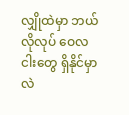လျှိုထဲမှာ ဘယ်လိုလုပ် ဝေလငါးတွေ ရှိနိုင်မှာလဲ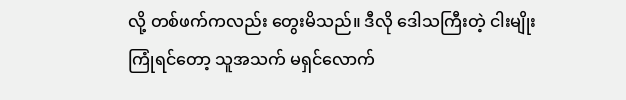လို့ တစ်ဖက်ကလည်း တွေးမိသည်။ ဒီလို ဒေါသကြီးတဲ့ ငါးမျိုး ကြုံရင်တော့ သူအသက် မရှင်လောက်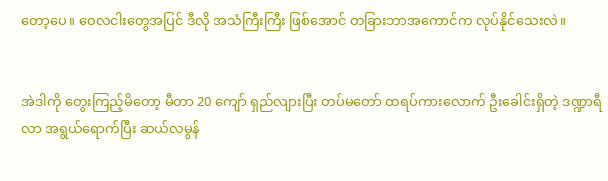တော့ပေ။ ဝေလငါးတွေအပြင် ဒီလို အသံကြီးကြီး ဖြစ်အောင် တခြားဘာအကောင်က လုပ်နိုင်သေးလဲ။


အဲဒါကို တွေးကြည့်မိတော့ မီတာ 20 ကျော် ရှည်လျားပြီး တပ်မတော် ထရပ်ကားလောက် ဦးခေါင်းရှိတဲ့ ဒဏ္ဍာရီလာ အရွယ်ရောက်ပြီး ဆယ်လမွန်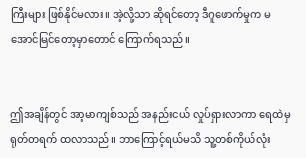ကြီးများ ဖြစ်နိုင်မလား။ အဲ့လို့သာ ဆိုရင်တော့ ဒီဂူဖောက်မှုက မအောင်မြင်တော့မှာတောင် ကြောက်ရသည်။


ဤအချိန်တွင် အာ့မာကျစ်သည် အနည်းငယ် လှုပ်ရှားလာကာ ရေထဲမှ ရုတ်တရက် ထလာသည်။ ဘာကြောင့်ရယ်မသိ သူ့တစ်ကိုယ်လုံး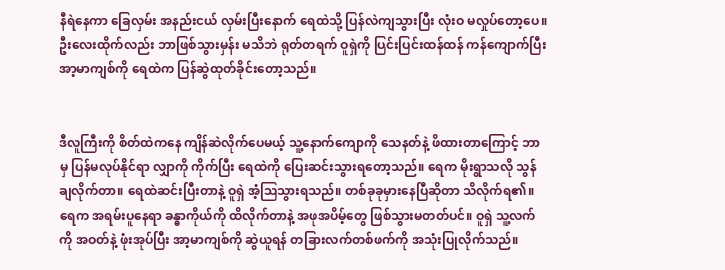နီရဲနေကာ ခြေလှမ်း အနည်းငယ် လှမ်းပြီးနောက် ရေထဲသို့ ပြန်လဲကျသွားပြီး လုံးဝ မလှုပ်တော့ပေ။ ဦးလေးထိုက်လည်း ဘာဖြစ်သွားမှန်း မသိဘဲ ရုတ်တရက် ဝူရှဲကို ပြင်းပြင်းထန်ထန် ကန်ကျောက်ပြီး အာ့မာကျစ်ကို ရေထဲက ပြန်ဆွဲထုတ်ခိုင်းတော့သည်။


ဒီလူကြီးကို စိတ်ထဲကနေ ကျိန်ဆဲလိုက်ပေမယ့် သူ့နောက်ကျောကို သေနတ်နဲ့ ဖိထားတာကြောင့် ဘာမှ ပြန်မလုပ်နိုင်ရာ လျှာကို ကိုက်ပြီး ရေထဲကို ပြေးဆင်းသွားရတော့သည်။ ရေက မိုးရွာသလို သွန်ချလိုက်တာ။ ရေထဲဆင်းပြီးတာနဲ့ ဝူရှဲ အံ့ဩသွားရသည်။ တစ်ခုခုမှားနေပြီဆိုတာ သိလိုက်ရ၏။ ရေက အရမ်းပူနေရာ ခန္ဓာကိုယ်ကို ထိလိုက်တာနဲ့ အဖုအပိမ့်တွေ ဖြစ်သွားမတတ်ပင်။ ဝူရှဲ သူ့လက်ကို အဝတ်နဲ့ ဖုံးအုပ်ပြီး အာ့မာကျစ်ကို ဆွဲယူရန် တခြားလက်တစ်ဖက်ကို အသုံးပြုလိုက်သည်။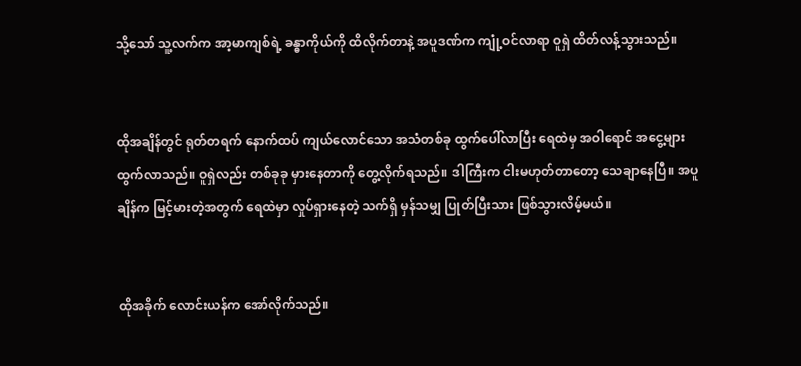သို့သော် သူ့လက်က အာ့မာကျစ်ရဲ့ ခန္ဓာကိုယ်ကို ထိလိုက်တာနဲ့ အပူဒဏ်က ကျုံ့ဝင်လာရာ ဝူရှဲ ထိတ်လန့်သွားသည်။


ထိုအချိန်တွင် ရုတ်တရက် နောက်ထပ် ကျယ်လောင်သော အသံတစ်ခု ထွက်ပေါ်လာပြီး ရေထဲမှ အဝါရောင် အငွေ့များ ထွက်လာသည်။ ဝူရှဲလည်း တစ်ခုခု မှားနေတာကို တွေ့လိုက်ရသည်။ ဒါကြီးက ငါးမဟုတ်တာတော့ သေချာနေပြီ။ အပူချိန်က မြင့်မားတဲ့အတွက် ရေထဲမှာ လှုပ်ရှားနေတဲ့ သက်ရှိ မှန်သမျှ ပြုတ်ပြီးသား ဖြစ်သွားလိမ့်မယ်။


ထိုအခိုက် လောင်းယန်က အော်လိုက်သည်။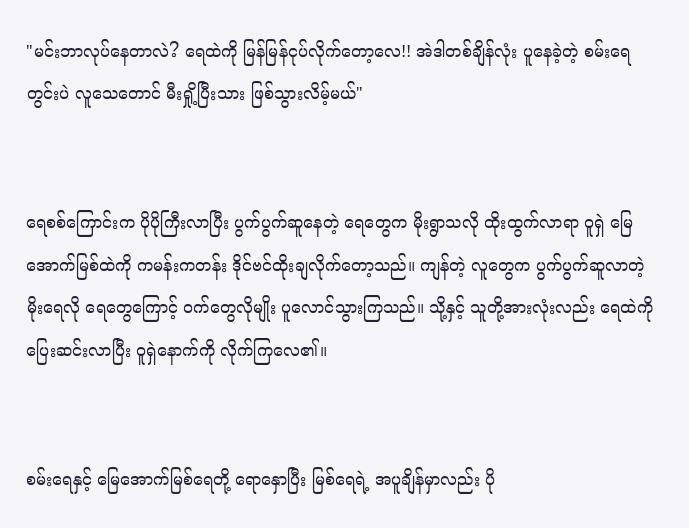"မင်းဘာလုပ်နေတာလဲ? ရေထဲကို မြန်မြန်ငုပ်လိုက်တော့လေ!! အဲဒါတစ်ချိန်လုံး ပူနေခဲ့တဲ့ စမ်းရေတွင်းပဲ လူသေတောင် မီးရှို့ပြီးသား ဖြစ်သွားလိမ့်မယ်"


ရေစစ်ကြောင်းက ပိုပိုကြီးလာပြီး ပွက်ပွက်ဆူနေတဲ့ ရေတွေက မိုးရွာသလို ထိုးထွက်လာရာ ဝူရှဲ မြေအောက်မြစ်ထဲကို ကမန်းကတန်း ဒိုင်ဗင်ထိုးချလိုက်တော့သည်။ ကျန်တဲ့ လူတွေက ပွက်ပွက်ဆူလာတဲ့ မိုးရေလို ရေတွေကြောင့် ဝက်တွေလိုမျိုး ပူလောင်သွားကြသည်။ သို့နှင့် သူတို့အားလုံးလည်း ရေထဲကို ပြေးဆင်းလာပြီး ဝူရှဲနောက်ကို လိုက်ကြလေ၏။


စမ်းရေနှင့် မြေအောက်မြစ်ရေတို့ ရောနှောပြီး မြစ်ရေရဲ့ အပူချိန်မှာလည်း ပို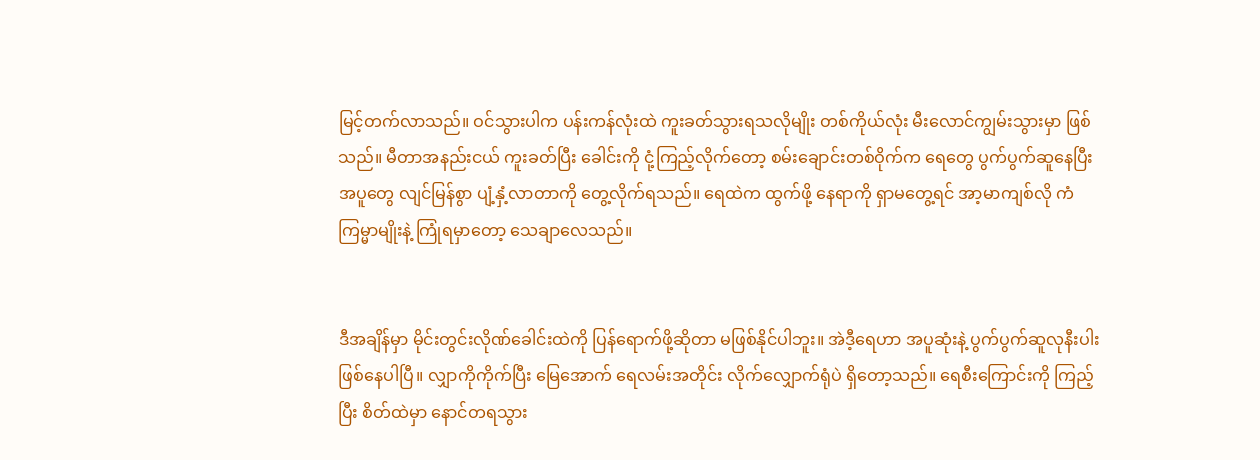မြင့်တက်လာသည်။ ဝင်သွားပါက ပန်းကန်လုံးထဲ ကူးခတ်သွားရသလိုမျိုး တစ်ကိုယ်လုံး မီးလောင်ကျွမ်းသွားမှာ ဖြစ်သည်။ မီတာအနည်းငယ် ကူးခတ်ပြီး ခေါင်းကို ငုံ့ကြည့်လိုက်တော့ စမ်းချောင်းတစ်ဝိုက်က ရေတွေ ပွက်ပွက်ဆူနေပြီး အပူတွေ လျင်မြန်စွာ ပျံ့နှံ့လာတာကို တွေ့လိုက်ရသည်။ ရေထဲက ထွက်ဖို့ နေရာကို ရှာမတွေ့ရင် အာ့မာကျစ်လို ကံကြမ္မာမျိုးနဲ့ ကြုံရမှာတော့ သေချာလေသည်။


ဒီအချိန်မှာ မိုင်းတွင်းလိုဏ်ခေါင်းထဲကို ပြန်ရောက်ဖို့ဆိုတာ မဖြစ်နိုင်ပါဘူး။ အဲဒီ့ရေဟာ အပူဆုံးနဲ့ ပွက်ပွက်ဆူလုနီးပါး ဖြစ်နေပါပြီ။ လျှာကိုကိုက်ပြီး မြေအောက် ရေလမ်းအတိုင်း လိုက်လျှောက်ရုံပဲ ရှိတော့သည်။ ရေစီးကြောင်းကို ကြည့်ပြီး စိတ်ထဲမှာ နောင်တရသွား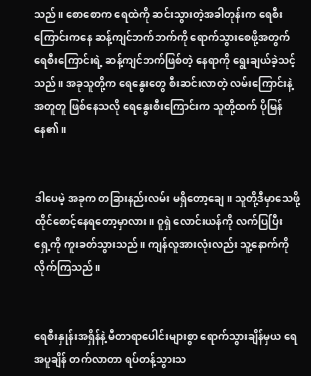သည်။ စောစောက ရေထဲကို ဆင်းသွားတဲ့အခါတုန်းက ရေစီးကြောင်းကနေ ဆန့်ကျင်ဘက်ဘက်ကို ရောက်သွားစေဖို့အတွက် ရေစီးကြောင်းရဲ့ ဆန့်ကျင်ဘက်ဖြစ်တဲ့ နေရာကို ရွေးချယ်ခဲ့သင့်သည်။ အခုသူတို့က ရေနွေးတွေ စီးဆင်းလာတဲ့ လမ်းကြောင်းနဲ့ အတူတူ ဖြစ်နေသလို ရေနွေးစီးကြောင်းက သူတို့ထက် ပိုမြန်နေ၏။


ဒါပေမဲ့ အခုက တခြားနည်းလမ်း မရှိတော့ချေ။ သူတို့ဒီမှာသေဖို့ ထိုင်စောင့်နေရတော့မှာလား။ ဝူရှဲ လောင်းယန်ကို လက်ပြပြီး ရှေ့ကို ကူးခတ်သွားသည်။ ကျန်လူအားလုံးလည်း သူ့နောက်ကို လိုက်ကြသည်။


ရေစီးနှုန်းအရှိန်နဲ့ မီတာရာပေါင်းများစွာ ရောက်သွားချိန်မှယ ရေအပူချိန် တက်လာတာ ရပ်တန့်သွားသ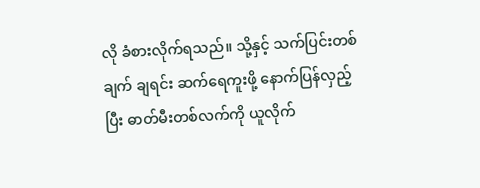လို ခံစားလိုက်ရသည်။ သို့နှင့် သက်ပြင်းတစ်ချက် ချရင်း ဆက်ရေကူးဖို့ နောက်ပြန်လှည့်ပြီး ဓာတ်မီးတစ်လက်ကို ယူလိုက်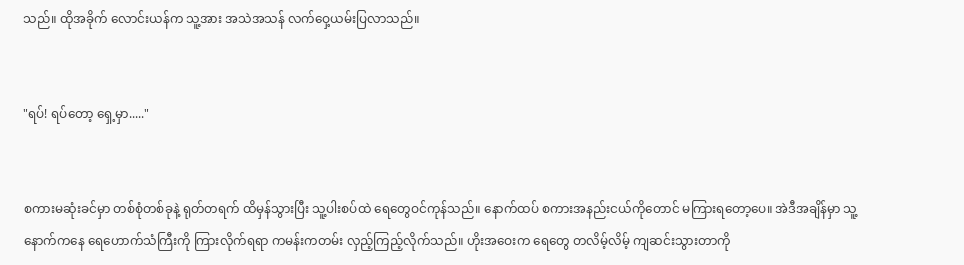သည်။ ထိုအခိုက် လောင်းယန်က သူ့အား အသဲအသန် လက်ဝှေ့ယမ်းပြလာသည်။


"ရပ်! ရပ်တော့ ရှေ့မှာ....."


စကားမဆုံးခင်မှာ တစ်စုံတစ်ခုနဲ့ ရုတ်တရက် ထိမှန်သွားပြီး သူ့ပါးစပ်ထဲ ရေတွေဝင်ကုန်သည်။ နောက်ထပ် စကားအနည်းငယ်ကိုတောင် မကြားရတော့ပေ။ အဲဒီအချိန်မှာ သူ့နောက်ကနေ ရေဟောက်သံကြီးကို ကြားလိုက်ရရာ ကမန်းကတမ်း လှည့်ကြည့်လိုက်သည်။ ဟိုးအဝေးက ရေတွေ တလိမ့်လိမ့် ကျဆင်းသွားတာကို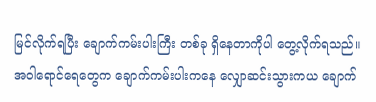မြင်လိုက်ရပြီး ချောက်ကမ်းပါးကြီး တစ်ခု ရှိနေတာကိုပါ တွေ့လိုက်ရသည်။ အဝါရောင်ရေတွေက ချောက်ကမ်းပါးကနေ လျှောဆင်းသွားကယ ချောက်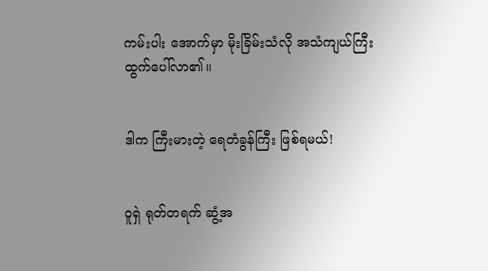ကမ်းပါး အောက်မှာ မိုးခြိမ်းသံလို အသံကျယ်ကြီး ထွက်ပေါ်လာ၏။


ဒါက ကြီးမားတဲ့ ရေတံခွန်ကြီး ဖြစ်ရမယ်!


ဝူရှဲ ရုတ်တရက် ဆွံ့အ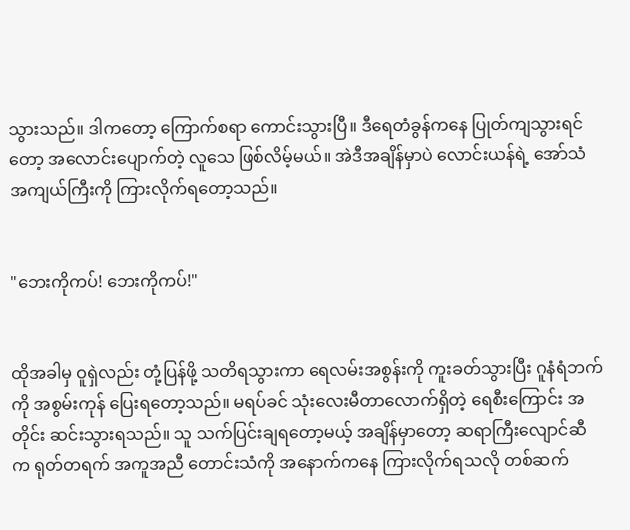သွားသည်။ ဒါကတော့ ကြောက်စရာ ကောင်းသွားပြီ။ ဒီရေတံခွန်ကနေ ပြုတ်ကျသွားရင်တော့ အလောင်းပျောက်တဲ့ လူသေ ဖြစ်လိမ့်မယ်။ အဲဒီအချိန်မှာပဲ လောင်းယန်ရဲ့ အော်သံအကျယ်ကြီးကို ကြားလိုက်ရတော့သည်။


"ဘေးကိုကပ်! ဘေးကိုကပ်!"


ထိုအခါမှ ဝူရှဲလည်း တုံ့ပြန်ဖို့ သတိရသွားကာ ရေလမ်းအစွန်းကို ကူးခတ်သွားပြီး ဂူနံရံဘက်ကို အစွမ်းကုန် ပြေးရတော့သည်။ မရပ်ခင် သုံးလေးမီတာလောက်ရှိတဲ့ ရေစီးကြောင်း အတိုင်း ဆင်းသွားရသည်။ သူ သက်ပြင်းချရတော့မယ့် အချိန်မှာတော့ ဆရာကြီးလျောင်ဆီက ရုတ်တရက် အကူအညီ တောင်းသံကို အနောက်ကနေ ကြားလိုက်ရသလို တစ်ဆက်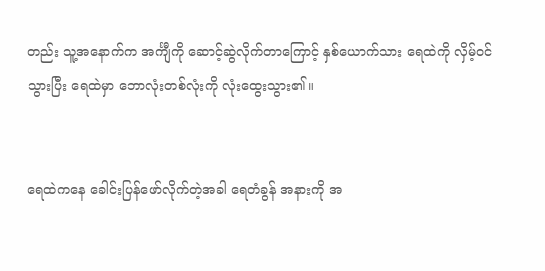တည်း သူ့အနောက်က အင်္ကျီကို ဆောင့်ဆွဲလိုက်တာကြောင့် နှစ်ယောက်သား ရေထဲကို လှိမ့်ဝင်သွားပြီး ရေထဲမှာ ဘောလုံးတစ်လုံးကို လုံးထွေးသွား၏။


ရေထဲကနေ ခေါင်းပြန်ဖော်လိုက်တဲ့အခါ ရေတံခွန် အနားကို အ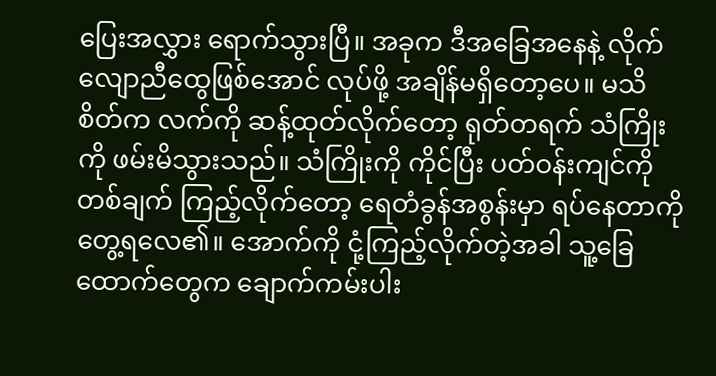ပြေးအလွှား ရောက်သွားပြီ။ အခုက ဒီအခြေအနေနဲ့ လိုက်လျောညီထွေဖြစ်အောင် လုပ်ဖို့ အချိန်မရှိတော့ပေ။ မသိစိတ်က လက်ကို ဆန့်ထုတ်လိုက်တော့ ရုတ်တရက် သံကြိုးကို ဖမ်းမိသွားသည်။ သံကြိုးကို ကိုင်ပြီး ပတ်ဝန်းကျင်ကို တစ်ချက် ကြည့်လိုက်တော့ ရေတံခွန်အစွန်းမှာ ရပ်နေတာကို တွေ့ရလေ၏။ အောက်ကို ငုံ့ကြည့်လိုက်တဲ့အခါ သူ့ခြေထောက်တွေက ချောက်ကမ်းပါး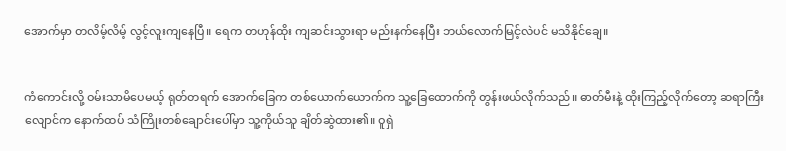အောက်မှာ တလိမ့်လိမ့် လွင့်လူးကျနေပြီ။ ရေက တဟုန်ထိုး ကျဆင်းသွားရာ မည်းနက်နေပြီး ဘယ်လောက်မြင့်လဲပင် မသိနိုင်ချေ။


ကံကောင်းလို့ ဝမ်းသာမိပေမယ့် ရုတ်တရက် အောက်ခြေက တစ်ယောက်ယောက်က သူ့ခြေထောက်ကို တွန်းဖယ်လိုက်သည်။ ဓာတ်မီးနဲ့ ထိုးကြည့်လိုက်တော့ ဆရာကြီးလျောင်က နောက်ထပ် သံကြိုးတစ်ချောင်းပေါ်မှာ သူ့ကိုယ်သူ ချိတ်ဆွဲထား၏။ ဝူရှဲ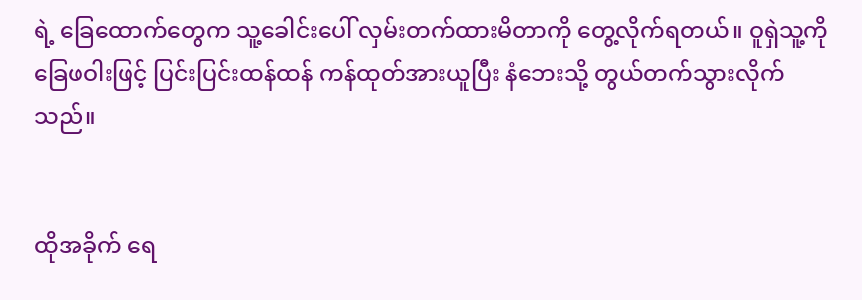ရဲ့ ခြေထောက်တွေက သူ့ခေါင်းပေါ် လှမ်းတက်ထားမိတာကို တွေ့လိုက်ရတယ်။ ဝူရှဲသူ့ကို ခြေဖဝါးဖြင့် ပြင်းပြင်းထန်ထန် ကန်ထုတ်အားယူပြီး နံဘေးသို့ တွယ်တက်သွားလိုက်သည်။


ထိုအခိုက် ရေ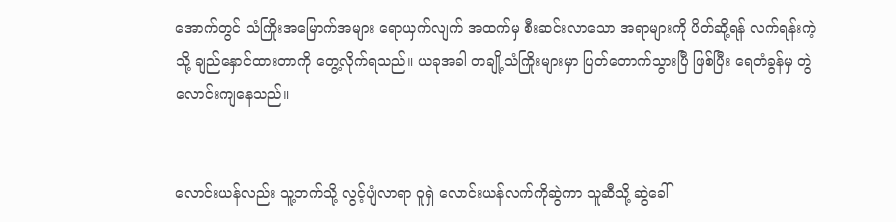အောက်တွင် သံကြိုးအမြောက်အများ ရောယှက်လျက် အထက်မှ စီးဆင်းလာသော အရာများကို ပိတ်ဆို့ရန် လက်ရန်းကဲ့သို့ ချည်နှောင်ထားတာကို တွေ့လိုက်ရသည်။ ယခုအခါ တချို့သံကြိုးများမှာ ပြတ်တောက်သွားပြီ ဖြစ်ပြီး ရေတံခွန်မှ တွဲလောင်းကျနေသည်။


လောင်းယန်လည်း သူ့ဘက်သို့ လွင့်ပျံလာရာ ဝူရှဲ လောင်းယန်လက်ကိုဆွဲကာ သူဆီသို့ ဆွဲခေါ်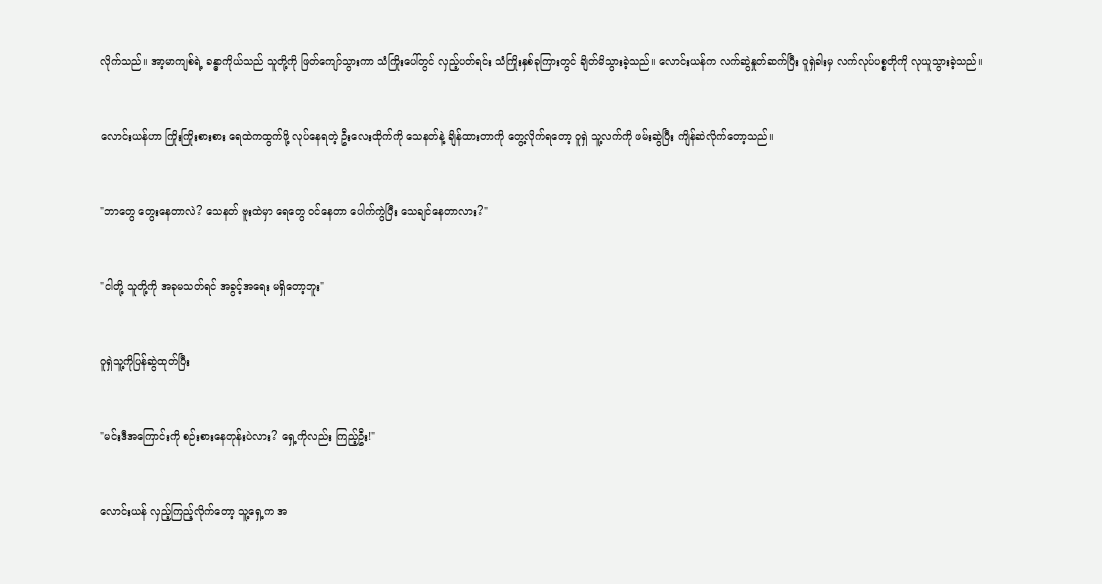လိုက်သည်။ အာ့မာကျစ်ရဲ့ ခန္ဓာကိုယ်သည် သူတို့ကို ဖြတ်ကျော်သွားကာ သံကြိုးပေါ်တွင် လှည့်ပတ်ရင်း သံကြိုးနှစ်ခုကြားတွင် ချိတ်မိသွားခဲ့သည်။ လောင်းယန်က လက်ဆွဲနှုတ်ဆက်ပြီး ဝူရှဲခါးမှ လက်လုပ်ပစ္စတိုကို လုယူသွားခဲ့သည်။


လောင်းယန်ဟာ ကြိုးကြိုးစားစား ရေထဲကထွက်ဖို့ လုပ်နေရတဲ့ ဦးလေးထိုက်ကို သေနတ်နဲ့ ချိန်ထားတာကို တွေ့လိုက်ရတော့ ဝူရှဲ သူ့လက်ကို ဖမ်းဆွဲပြီး ကျိန်ဆဲလိုက်တော့သည်။


"ဘာတွေ တွေးနေတာလဲ? သေနတ် ဗူးထဲမှာ ရေတွေ ဝင်နေတာ ပေါက်ကွဲပြီး သေချင်နေတာလား?"


"ငါတို့ သူတို့ကို အခုမသတ်ရင် အခွင့်အရေး မရှိတော့ဘူး"


ဝူရှဲသူ့ကိုပြန်ဆွဲထုတ်ပြီး


"မင်းဒီအကြောင်းကို စဉ်းစားနေတုန်းပဲလား? ရှေ့ကိုလည်း ကြည့်ဦး!"


လောင်းယန် လှည့်ကြည့်လိုက်တော့ သူ့ရှေ့က အ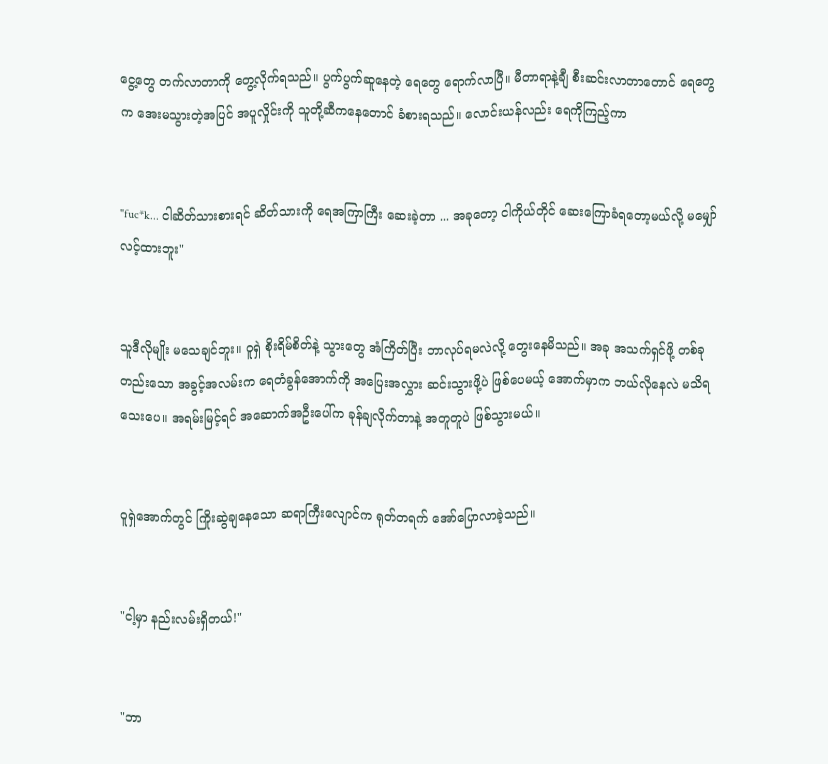ငွေ့တွေ တက်လာတာကို တွေ့လိုက်ရသည်။ ပွက်ပွက်ဆူနေတဲ့ ရေတွေ ရောက်လာပြီ။ မီတာရာနဲ့ချီ စီးဆင်းလာတာတောင် ရေတွေက အေးမသွားတဲ့အပြင် အပူလှိုင်းကို သူတို့ဆီကနေတောင် ခံစားရသည်။ လောင်းယန်လည်း ရေကိုကြည့်ကာ


"fuc*k... ငါဆိတ်သားစားရင် ဆိတ်သားကို ရေအကြာကြီး ဆေးခဲ့တာ ... အခုတော့ ငါကိုယ်တိုင် ဆေးကြောခံရတော့မယ်လို့ မမျှော်လင့်ထားဘူး"


သူဒီလိုမျိုး မသေချင်ဘူး။ ဝူရှဲ စိုးရိမ်စိတ်နဲ့ သွားတွေ အံကြိတ်ပြီး ဘာလုပ်ရမလဲလို့ တွေးနေမိသည်။ အခု အသက်ရှင်ဖို့ တစ်ခုတည်းသော အခွင့်အလမ်းက ရေတံခွန်အောက်ကို အပြေးအလွှား ဆင်းသွားဖို့ပဲ ဖြစ်ပေမယ့် အောက်မှာက ဘယ်လိုနေလဲ မသိရသေးပေ။ အရမ်းမြင့်ရင် အဆောက်အဦးပေါ်က ခုန်ချလိုက်တာနဲ့ အတူတူပဲ ဖြစ်သွားမယ်။


ဝူရှဲအောက်တွင် ကြိုးဆွဲချနေသော ဆရာကြီးလျောင်က ရုတ်တရက် အော်ပြောလာခဲ့သည်။


"ငါ့မှာ နည်းလမ်းရှိတယ်!"


"ဘာ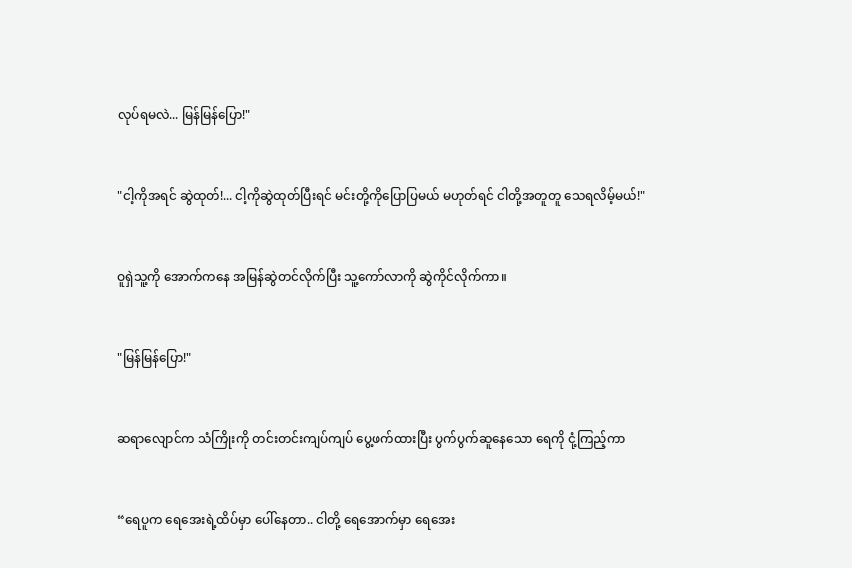လုပ်ရမလဲ... မြန်မြန်ပြော!"


"ငါ့ကိုအရင် ဆွဲထုတ်!... ငါ့ကိုဆွဲထုတ်ပြီးရင် မင်းတို့ကိုပြောပြမယ် မဟုတ်ရင် ငါတို့အတူတူ သေရလိမ့်မယ်!"


ဝူရှဲသူ့ကို အောက်ကနေ အမြန်ဆွဲတင်လိုက်ပြီး သူ့ကော်လာကို ဆွဲကိုင်လိုက်ကာ။


"မြန်မြန်ပြော!"


ဆရာလျောင်က သံကြိုးကို တင်းတင်းကျပ်ကျပ် ပွေ့ဖက်ထားပြီး ပွက်ပွက်ဆူနေသော ရေကို ငုံ့ကြည့်ကာ


“ရေပူက ရေအေးရဲ့ထိပ်မှာ ပေါ်နေတာ.. ငါတို့ ရေအောက်မှာ ရေအေး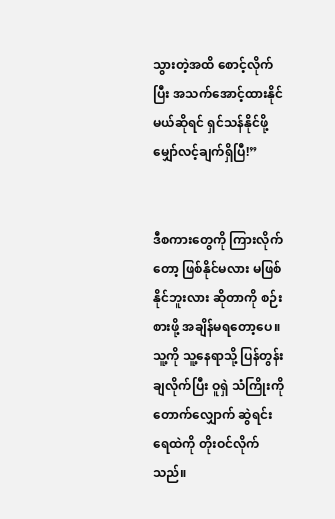သွားတဲ့အထိ စောင့်လိုက်ပြီး အသက်အောင့်ထားနိုင်မယ်ဆိုရင် ရှင်သန်နိုင်ဖို့ မျှော်လင့်ချက်ရှိပြီ!”


ဒီစကားတွေကို ကြားလိုက်တော့ ဖြစ်နိုင်မလား မဖြစ်နိုင်ဘူးလား ဆိုတာကို စဉ်းစားဖို့ အချိန်မရတော့ပေ။ သူ့ကို သူ့နေရာသို့ ပြန်တွန်းချလိုက်ပြီး ဝူရှဲ သံကြိုးကို တောက်လျှောက် ဆွဲရင်း ရေထဲကို တိုးဝင်လိုက်သည်။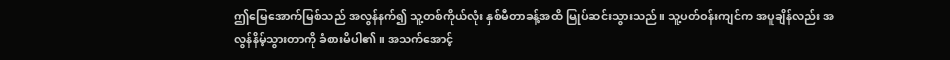ဤမြေအောက်မြစ်သည် အလွန်နက်၍ သူ့တစ်ကိုယ်လုံး နှစ်မီတာခန့်အထိ မြုပ်ဆင်းသွားသည်။ သူ့ပတ်ဝန်းကျင်က အပူချိန်လည်း အလွန်နိမ့်သွားတာကို ခံစားမိပါ၏။ အသက်အောင့်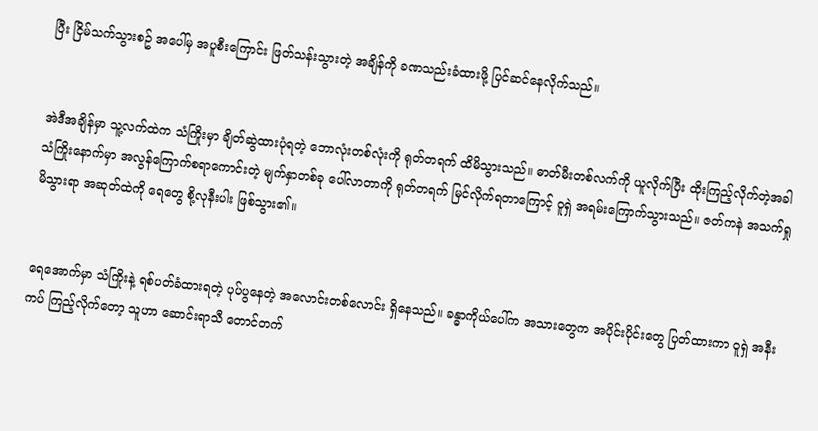ပြီး ငြိမ်သက်သွားစဥ် အပေါ်မှ အပူစီးကြောင်း ဖြတ်သန်းသွားတဲ့ အချိန်ကို ခဏသည်းခံထားဖို့ ပြင်ဆင်နေလိုက်သည်။


အဲဒီအချိန်မှာ သူ့လက်ထဲက သံကြိုးမှာ ချိတ်ဆွဲထားပုံရတဲ့ ဘောလုံးတစ်လုံးကို ရုတ်တရက် ထိမိသွားသည်။ ဓာတ်မီးတစ်လက်ကို ယူလိုက်ပြီး ထိုးကြည့်လိုက်တဲ့အခါ သံကြိုးနောက်မှာ အလွန်ကြောက်စရာကောင်းတဲ့ မျက်နှာတစ်ခု ပေါ်လာတာကို ရုတ်တရက် မြင်လိုက်ရတာကြောင့် ဝူရှဲ အရမ်းကြောက်သွားသည်။ ဇတ်ကနဲ အသက်ရှုမိသွားရာ အဆုတ်ထဲကို ရေတွေ စို့လုနီးပါး ဖြစ်သွား၏။


ရေအောက်မှာ သံကြိုးနဲ့ ရစ်ပတ်ခံထားရတဲ့ ပုပ်ပွနေတဲ့ အလောင်းတစ်လောင်း ရှိနေသည်။ ခန္ဓာကိုယ်ပေါ်က အသားတွေက အပိုင်းပိုင်းတွေ ပြတ်ထားကာ ဝူရှဲ အနီးကပ် ကြည့်လိုက်တော့ သူဟာ ဆောင်းရာသီ တောင်တက်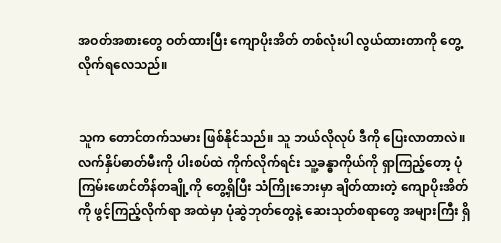အဝတ်အစားတွေ ဝတ်ထားပြီး ကျောပိုးအိတ် တစ်လုံးပါ လွယ်ထားတာကို တွေ့လိုက်ရလေသည်။


သူက တောင်တက်သမား ဖြစ်နိုင်သည်။ သူ ဘယ်လိုလုပ် ဒီကို ပြေးလာတာလဲ။ လက်နှိပ်ဓာတ်မီးကို ပါးစပ်ထဲ ကိုက်လိုက်ရင်း သူ့ခန္ဓာကိုယ်ကို ရှာကြည့်တော့ ပုံကြမ်းဖောင်တိန်တချို့ကို တွေ့ရှိပြီး သံကြိုးဘေးမှာ ချိတ်ထားတဲ့ ကျောပိုးအိတ်ကို ဖွင့်ကြည့်လိုက်ရာ အထဲမှာ ပုံဆွဲဘုတ်တွေနဲ့ ဆေးသုတ်စရာတွေ အများကြီး ရှိ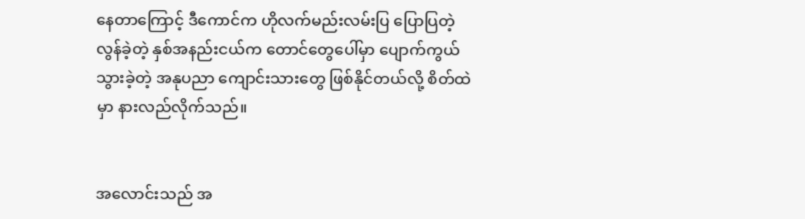နေတာကြောင့် ဒီကောင်က ဟိုလက်မည်းလမ်းပြ ပြောပြတဲ့ လွန်ခဲ့တဲ့ နှစ်အနည်းငယ်က တောင်တွေပေါ်မှာ ပျောက်ကွယ်သွားခဲ့တဲ့ အနုပညာ ကျောင်းသားတွေ ဖြစ်နိုင်တယ်လို့ စိတ်ထဲမှာ နားလည်လိုက်သည်။


အလောင်းသည် အ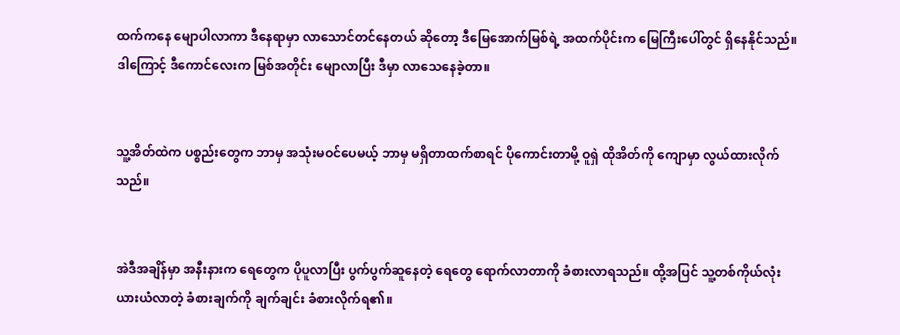ထက်ကနေ မျောပါလာကာ ဒီနေရာမှာ လာသောင်တင်နေတယ် ဆိုတော့ ဒီမြေအောက်မြစ်ရဲ့ အထက်ပိုင်းက မြေကြီးပေါ်တွင် ရှိနေနိုင်သည်။ ဒါကြောင့် ဒီကောင်လေးက မြစ်အတိုင်း မျောလာပြီး ဒီမှာ လာသေနေခဲ့တာ။


သူ့အိတ်ထဲက ပစ္စည်းတွေက ဘာမှ အသုံးမဝင်ပေမယ့် ဘာမှ မရှိတာထက်စာရင် ပိုကောင်းတာမို့ ဝူရှဲ ထိုအိတ်ကို ကျောမှာ လွယ်ထားလိုက်သည်။


အဲဒီအချိန်မှာ အနီးနားက ရေတွေက ပိုပူလာပြီး ပွက်ပွက်ဆူနေတဲ့ ရေတွေ ရောက်လာတာကို ခံစားလာရသည်။ ထို့အပြင် သူ့တစ်ကိုယ်လုံး ယားယံလာတဲ့ ခံစားချက်ကို ချက်ချင်း ခံစားလိုက်ရ၏။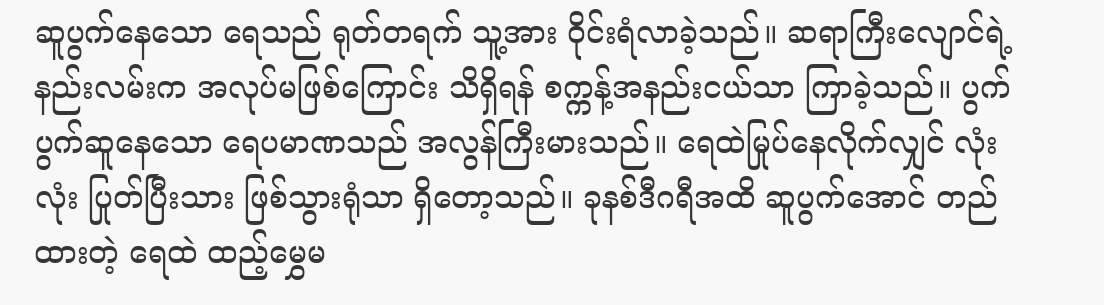ဆူပွက်နေသော ရေသည် ရုတ်တရက် သူ့အား ဝိုင်းရံလာခဲ့သည်။ ဆရာကြီးလျောင်ရဲ့ နည်းလမ်းက အလုပ်မဖြစ်ကြောင်း သိရှိရန် စက္ကန့်အနည်းငယ်သာ ကြာခဲ့သည်။ ပွက်ပွက်ဆူနေသော ရေပမာဏသည် အလွန်ကြီးမားသည်။ ရေထဲမြုပ်နေလိုက်လျှင် လုံးလုံး ပြုတ်ပြီးသား ဖြစ်သွားရုံသာ ရှိတော့သည်။ ခုနစ်ဒီဂရီအထိ ဆူပွက်အောင် တည်ထားတဲ့ ရေထဲ ထည့်မွှေမ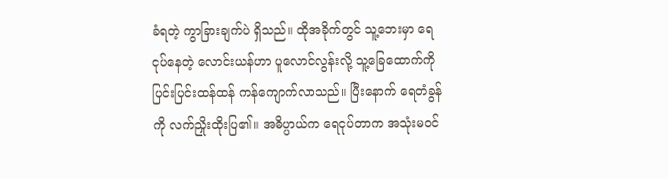ခံရတဲ့ ကွာခြားချက်ပဲ ရှိသည်။ ထိုအခိုက်တွင် သူ့ဘေးမှာ ရေငုပ်နေတဲ့ လောင်းယန်ဟာ ပူလောင်လွန်းလို့ သူ့ခြေထောက်ကို ပြင်းပြင်းထန်ထန် ကန်ကျောက်လာသည်။ ပြီးနောက် ရေတံခွန်ကို လက်ညှိုးထိုးပြ၏။ အဓိပ္ပာယ်က ရေငုပ်တာက အသုံးမဝင်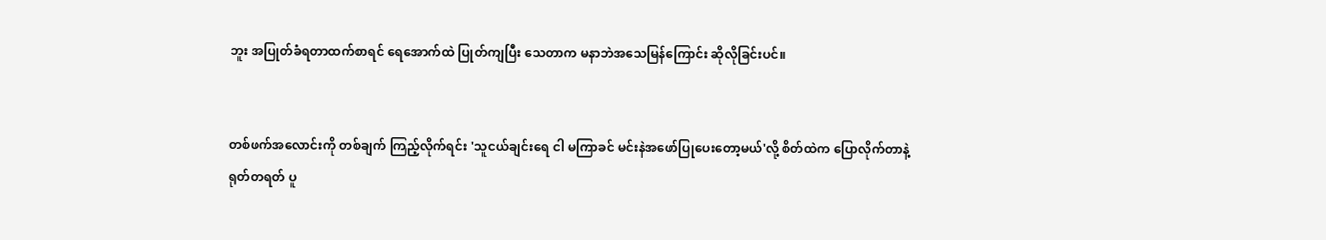ဘူး အပြုတ်ခံရတာထက်စာရင် ရေအောက်ထဲ ပြုတ်ကျပြီး သေတာက မနာဘဲအသေမြန်ကြောင်း ဆိုလိုခြင်းပင်။


တစ်ဖက်အလောင်းကို တစ်ချက် ကြည့်လိုက်ရင်း 'သူငယ်ချင်းရေ ငါ မကြာခင် မင်းနဲအဖော်ပြုပေးတော့မယ်'လို့ စိတ်ထဲက ပြောလိုက်တာနဲ့ ရုတ်တရတ် ပူ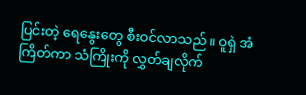ပြင်းတဲ့ ရေနွေးတွေ စီးဝင်လာသည်။ ဝူရှဲ အံကြိတ်ကာ သံကြိုးကို လွှတ်ချလိုက်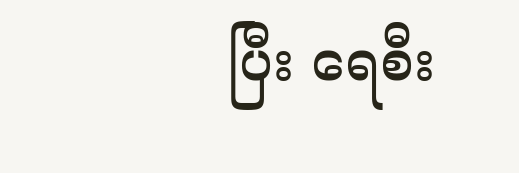ပြီး ရေစီး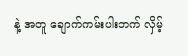နဲ့ အတူ ချောက်ကမ်းပါးဘက် လှိမ့်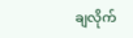ချလိုက်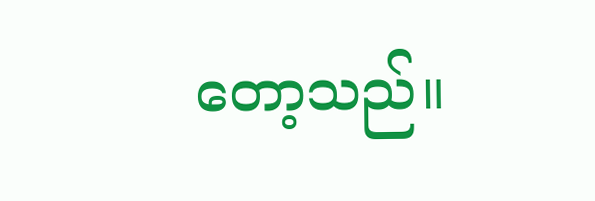တော့သည်။